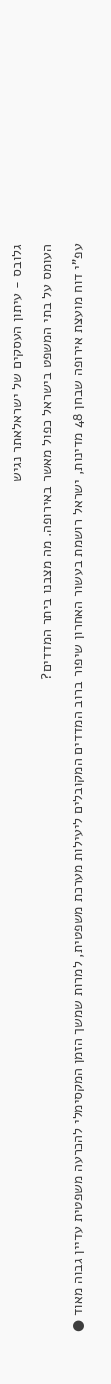גלובס - עיתון העסקים של ישראלאתר נגיש

העומס על בתי המשפט בישראל כפול מאשר באירופה. מה מצבנו ביתר המדדים?

עפ"י דוח מועצת אירופה שבחן 48 מדינות, ישראל רושמת בעשור האחרון שיפור ברוב המדדים המקובלים ליעילות מערכת משפטית, למרות שמשך הזמן המקסימלי להכרעה משפטית עדיין גבוה מאוד ●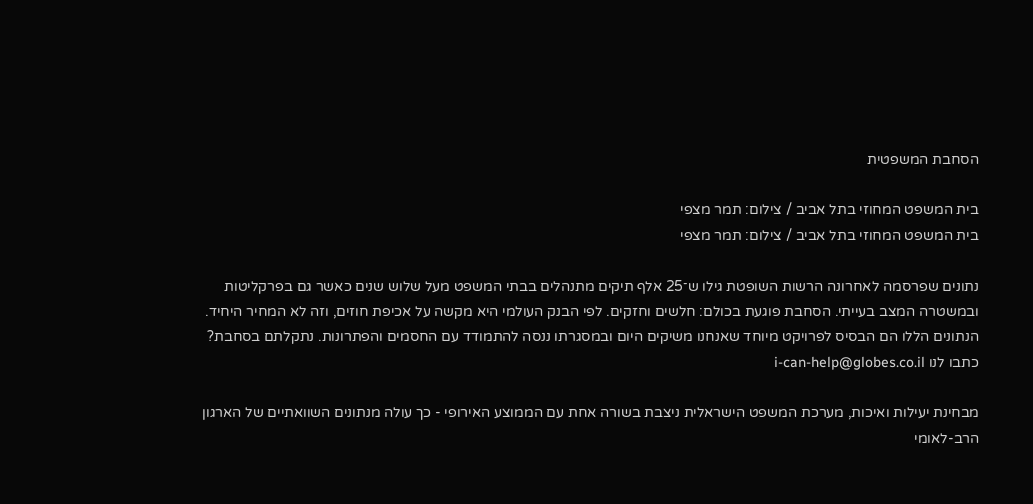הסחבת המשפטית

בית המשפט המחוזי בתל אביב / צילום: תמר מצפי
בית המשפט המחוזי בתל אביב / צילום: תמר מצפי

נתונים שפרסמה לאחרונה הרשות השופטת גילו ש־25 אלף תיקים מתנהלים בבתי המשפט מעל שלוש שנים כאשר גם בפרקליטות ובמשטרה המצב בעייתי. הסחבת פוגעת בכולם: חלשים וחזקים. לפי הבנק העולמי היא מקשה על אכיפת חוזים, וזה לא המחיר היחיד. הנתונים הללו הם הבסיס לפרויקט מיוחד שאנחנו משיקים היום ובמסגרתו ננסה להתמודד עם החסמים והפתרונות. נתקלתם בסחבת? כתבו לנו i-can-help@globes.co.il

מבחינת יעילות ואיכות, מערכת המשפט הישראלית ניצבת בשורה אחת עם הממוצע האירופי - כך עולה מנתונים השוואתיים של הארגון הרב-לאומי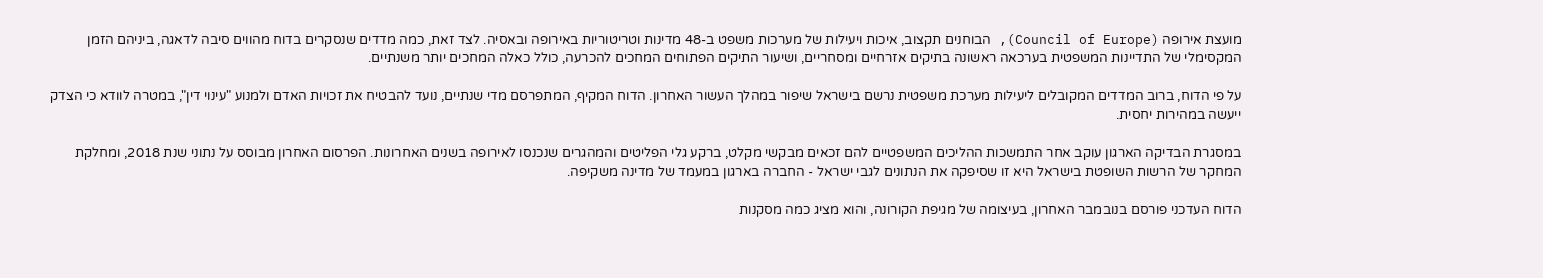מועצת אירופה (Council of Europe), הבוחנים תקצוב, איכות ויעילות של מערכות משפט ב-48 מדינות וטריטוריות באירופה ובאסיה. לצד זאת, כמה מדדים שנסקרים בדוח מהווים סיבה לדאגה, ביניהם הזמן המקסימלי של התדיינות המשפטית בערכאה ראשונה בתיקים אזרחיים ומסחריים, ושיעור התיקים הפתוחים המחכים להכרעה, כולל כאלה המחכים יותר משנתיים.

על פי הדוח, ברוב המדדים המקובלים ליעילות מערכת משפטית נרשם בישראל שיפור במהלך העשור האחרון. הדוח המקיף, המתפרסם מדי שנתיים, נועד להבטיח את זכויות האדם ולמנוע "עינוי דין", במטרה לוודא כי הצדק ייעשה במהירות יחסית.

במסגרת הבדיקה הארגון עוקב אחר התמשכות ההליכים המשפטיים להם זכאים מבקשי מקלט, ברקע גלי הפליטים והמהגרים שנכנסו לאירופה בשנים האחרונות. הפרסום האחרון מבוסס על נתוני שנת 2018, ומחלקת המחקר של הרשות השופטת בישראל היא זו שסיפקה את הנתונים לגבי ישראל - החברה בארגון במעמד של מדינה משקיפה.

הדוח העדכני פורסם בנובמבר האחרון, בעיצומה של מגיפת הקורונה, והוא מציג כמה מסקנות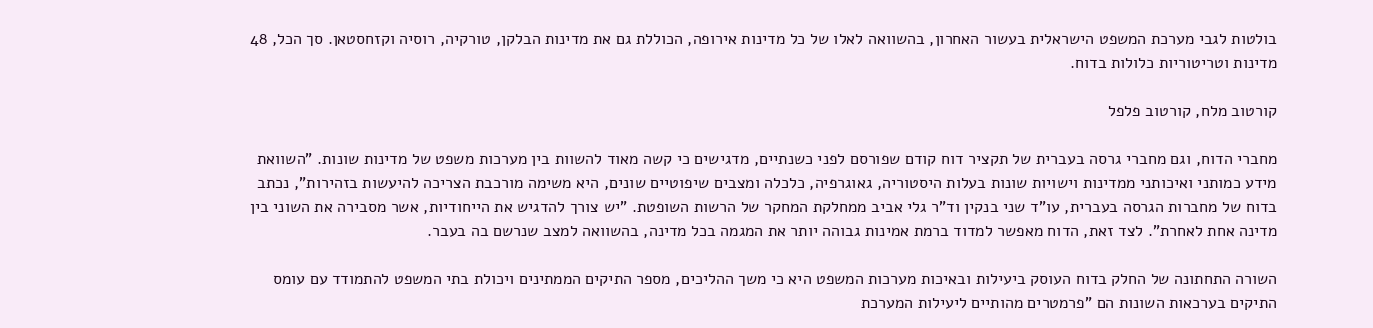בולטות לגבי מערכת המשפט הישראלית בעשור האחרון, בהשוואה לאלו של כל מדינות אירופה, הכוללת גם את מדינות הבלקן, טורקיה, רוסיה וקזחסטאן. סך הכל, 48 מדינות וטריטוריות כלולות בדוח.

קורטוב מלח, קורטוב פלפל

מחברי הדוח, וגם מחברי גרסה בעברית של תקציר דוח קודם שפורסם לפני כשנתיים, מדגישים כי קשה מאוד להשוות בין מערכות משפט של מדינות שונות. "השוואת מידע כמותני ואיכותני ממדינות וישויות שונות בעלות היסטוריה, גאוגרפיה, כלכלה ומצבים שיפוטיים שונים, היא משימה מורכבת הצריכה להיעשות בזהירות", נכתב בדוח של מחברות הגרסה בעברית, עו"ד שני בנקין וד"ר גלי אביב ממחלקת המחקר של הרשות השופטת. "יש צורך להדגיש את הייחודיות, אשר מסבירה את השוני בין מדינה אחת לאחרת". לצד זאת, הדוח מאפשר למדוד ברמת אמינות גבוהה יותר את המגמה בכל מדינה, בהשוואה למצב שנרשם בה בעבר.

השורה התחתונה של החלק בדוח העוסק ביעילות ובאיכות מערכות המשפט היא כי משך ההליכים, מספר התיקים הממתינים ויכולת בתי המשפט להתמודד עם עומס התיקים בערכאות השונות הם "פרמטרים מהותיים ליעילות המערכת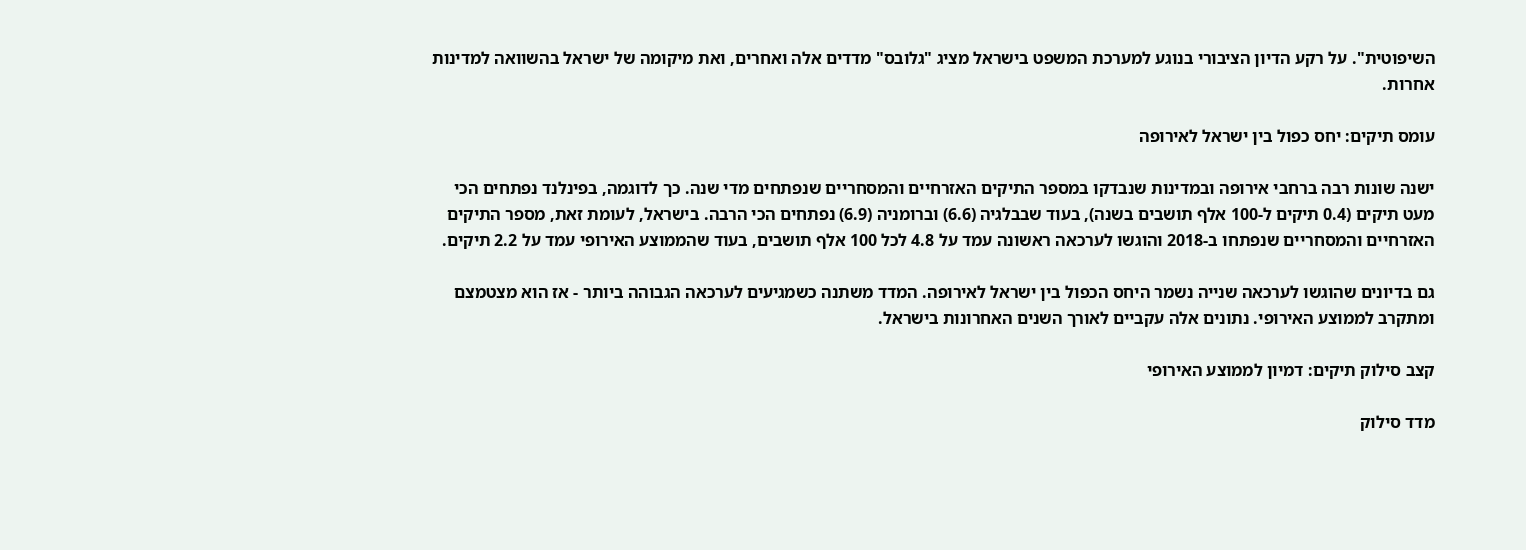השיפוטית". על רקע הדיון הציבורי בנוגע למערכת המשפט בישראל מציג "גלובס" מדדים אלה ואחרים, ואת מיקומה של ישראל בהשוואה למדינות אחרות.

עומס תיקים: יחס כפול בין ישראל לאירופה

ישנה שונות רבה ברחבי אירופה ובמדינות שנבדקו במספר התיקים האזרחיים והמסחריים שנפתחים מדי שנה. כך לדוגמה, בפינלנד נפתחים הכי מעט תיקים (0.4 תיקים ל-100 אלף תושבים בשנה), בעוד שבבלגיה (6.6) וברומניה (6.9) נפתחים הכי הרבה. בישראל, לעומת זאת, מספר התיקים האזרחיים והמסחריים שנפתחו ב-2018 והוגשו לערכאה ראשונה עמד על 4.8 לכל 100 אלף תושבים, בעוד שהממוצע האירופי עמד על 2.2 תיקים.

גם בדיונים שהוגשו לערכאה שנייה נשמר היחס הכפול בין ישראל לאירופה. המדד משתנה כשמגיעים לערכאה הגבוהה ביותר - אז הוא מצטמצם ומתקרב לממוצע האירופי. נתונים אלה עקביים לאורך השנים האחרונות בישראל.

קצב סילוק תיקים: דמיון לממוצע האירופי

מדד סילוק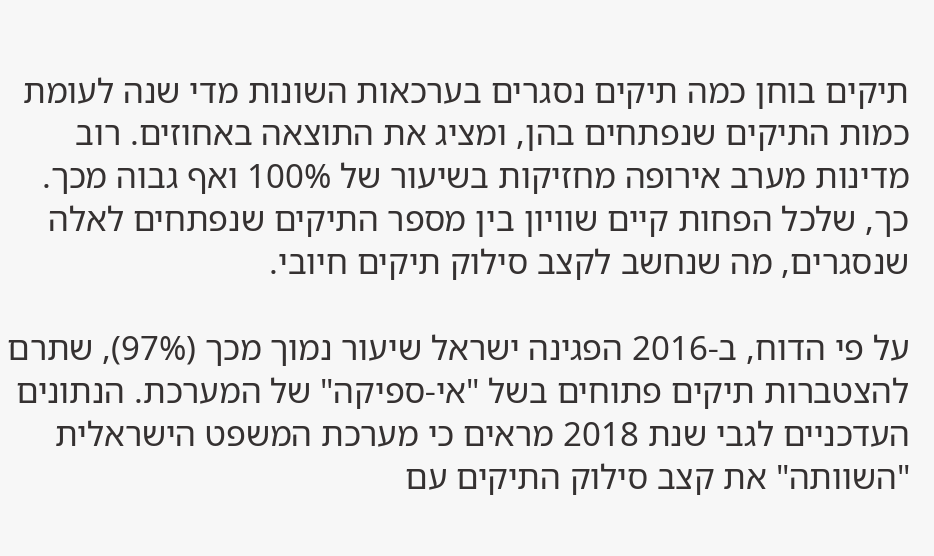תיקים בוחן כמה תיקים נסגרים בערכאות השונות מדי שנה לעומת כמות התיקים שנפתחים בהן, ומציג את התוצאה באחוזים. רוב מדינות מערב אירופה מחזיקות בשיעור של 100% ואף גבוה מכך. כך, שלכל הפחות קיים שוויון בין מספר התיקים שנפתחים לאלה שנסגרים, מה שנחשב לקצב סילוק תיקים חיובי.

על פי הדוח, ב-2016 הפגינה ישראל שיעור נמוך מכך (97%), שתרם להצטברות תיקים פתוחים בשל "אי-ספיקה" של המערכת. הנתונים העדכניים לגבי שנת 2018 מראים כי מערכת המשפט הישראלית "השוותה" את קצב סילוק התיקים עם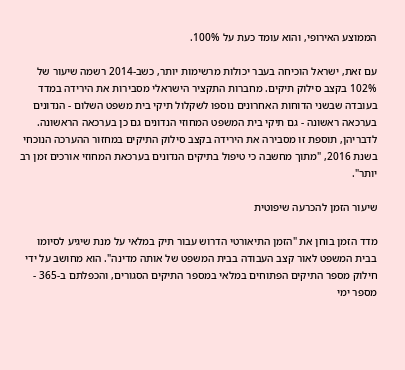הממוצע האירופי, והוא עומד כעת על 100%.

עם זאת, ישראל הוכיחה בעבר יכולות מרשימות יותר, כשב-2014 רשמה שיעור של 102% בקצב סילוק תיקים. מחברות התקציר הישראלי מסבירות את הירידה במדד בעובדה שבשני הדוחות האחרונים נוספו לשקלול תיקי בית משפט השלום - הנדונים בערכאה ראשונה - גם תיקי בית המשפט המחוזי הנדונים גם כן בערכאה הראשונה. לדבריהן, תוספת זו מסבירה את הירידה בקצב סילוק התיקים במחזור ההערכה הנוכחי בשנת 2016, "מתוך מחשבה כי טיפול בתיקים הנדונים בערכאת המחוזי אורכים זמן רב יותר".

שיעור הזמן להכרעה שיפוטית

מדד הזמן בוחן את "הזמן התיאורטי הדרוש עבור תיק במלאי על מנת שיגיע לסיומו בבית המשפט לאור קצב העבודה בבית המשפט של אותה מדינה". הוא מחושב על ידי חילוק מספר התיקים הפתוחים במלאי במספר התיקים הסגורים, והכפלתם ב-365 - מספר ימי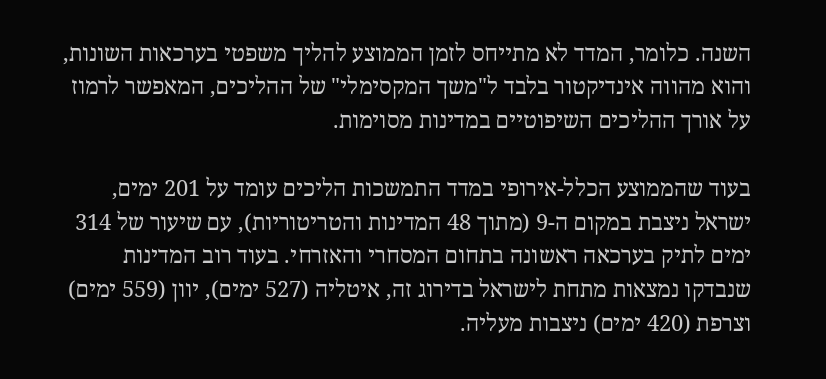השנה. כלומר, המדד לא מתייחס לזמן הממוצע להליך משפטי בערכאות השונות, והוא מהווה אינדיקטור בלבד ל"משך המקסימלי" של ההליכים, המאפשר לרמוז על אורך ההליכים השיפוטיים במדינות מסוימות.

בעוד שהממוצע הכלל-אירופי במדד התמשכות הליכים עומד על 201 ימים, ישראל ניצבת במקום ה-9 (מתוך 48 המדינות והטריטוריות), עם שיעור של 314 ימים לתיק בערכאה ראשונה בתחום המסחרי והאזרחי. בעוד רוב המדינות שנבדקו נמצאות מתחת לישראל בדירוג זה, איטליה (527 ימים), יוון (559 ימים) וצרפת (420 ימים) ניצבות מעליה.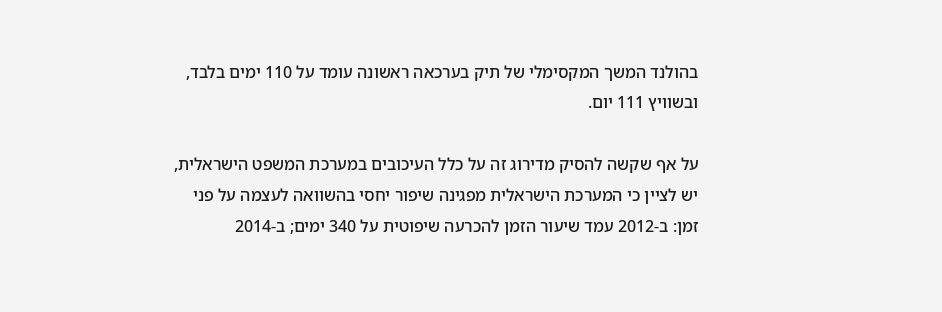בהולנד המשך המקסימלי של תיק בערכאה ראשונה עומד על 110 ימים בלבד, ובשוויץ 111 יום.

על אף שקשה להסיק מדירוג זה על כלל העיכובים במערכת המשפט הישראלית, יש לציין כי המערכת הישראלית מפגינה שיפור יחסי בהשוואה לעצמה על פני זמן: ב-2012 עמד שיעור הזמן להכרעה שיפוטית על 340 ימים; ב-2014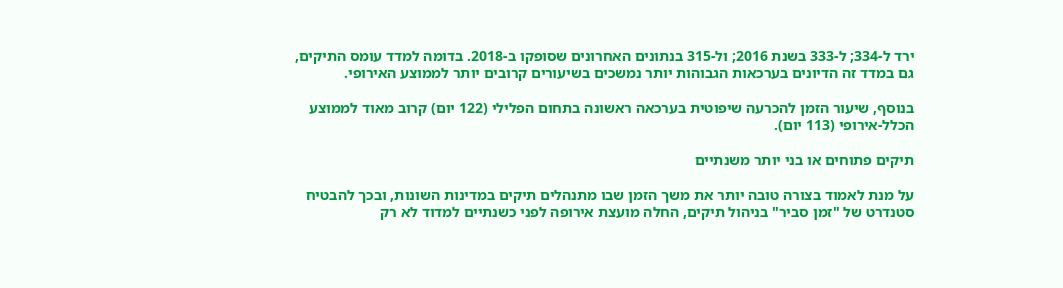ירד ל-334; ל-333 בשנת 2016; ול-315 בנתונים האחרונים שסופקו ב-2018. בדומה למדד עומס התיקים, גם במדד זה הדיונים בערכאות הגבוהות יותר נמשכים בשיעורים קרובים יותר לממוצע האירופי.

בנוסף, שיעור הזמן להכרעה שיפוטית בערכאה ראשונה בתחום הפלילי (122 יום) קרוב מאוד לממוצע הכלל-אירופי (113 יום).

תיקים פתוחים או בני יותר משנתיים

על מנת לאמוד בצורה טובה יותר את משך הזמן שבו מתנהלים תיקים במדינות השונות, ובכך להבטיח סטנדרט של "זמן סביר" בניהול תיקים, החלה מועצת אירופה לפני כשנתיים למדוד לא רק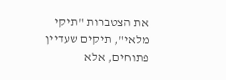את הצטברות "תיקי מלאי", תיקים שעדיין פתוחים, אלא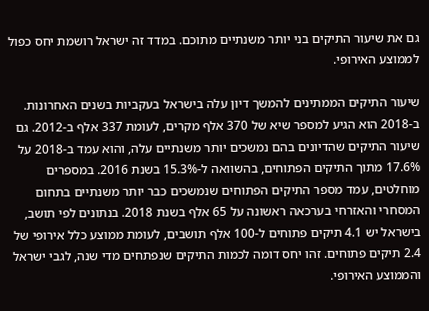גם את שיעור התיקים בני יותר משנתיים מתוכם. במדד זה ישראל רושמת יחס כפול לממוצע האירופי.

שיעור התיקים הממתינים להמשך דיון עלה בישראל בעקביות בשנים האחרונות. ב-2018 הוא הגיע למספר שיא של 370 אלף מקרים, לעומת 337 אלף ב-2012. גם שיעור התיקים שהדיונים בהם נמשכים יותר משנתיים עלה, והוא עמד ב-2018 על 17.6% מתוך התיקים הפתוחים, בהשוואה ל-15.3% בשנת 2016. במספרים מוחלטים, עמד מספר התיקים הפתוחים שנמשכים כבר יותר משנתיים בתחום המסחרי והאזרחי בערכאה ראשונה על 65 אלף בשנת 2018. בנתונים לפי תושב, בישראל יש 4.1 תיקים פתוחים ל-100 אלף תושבים, לעומת ממוצע כלל אירופי של 2.4 תיקים פתוחים. זהו יחס דומה לכמות התיקים שנפתחים מדי שנה, לגבי ישראל והממוצע האירופי.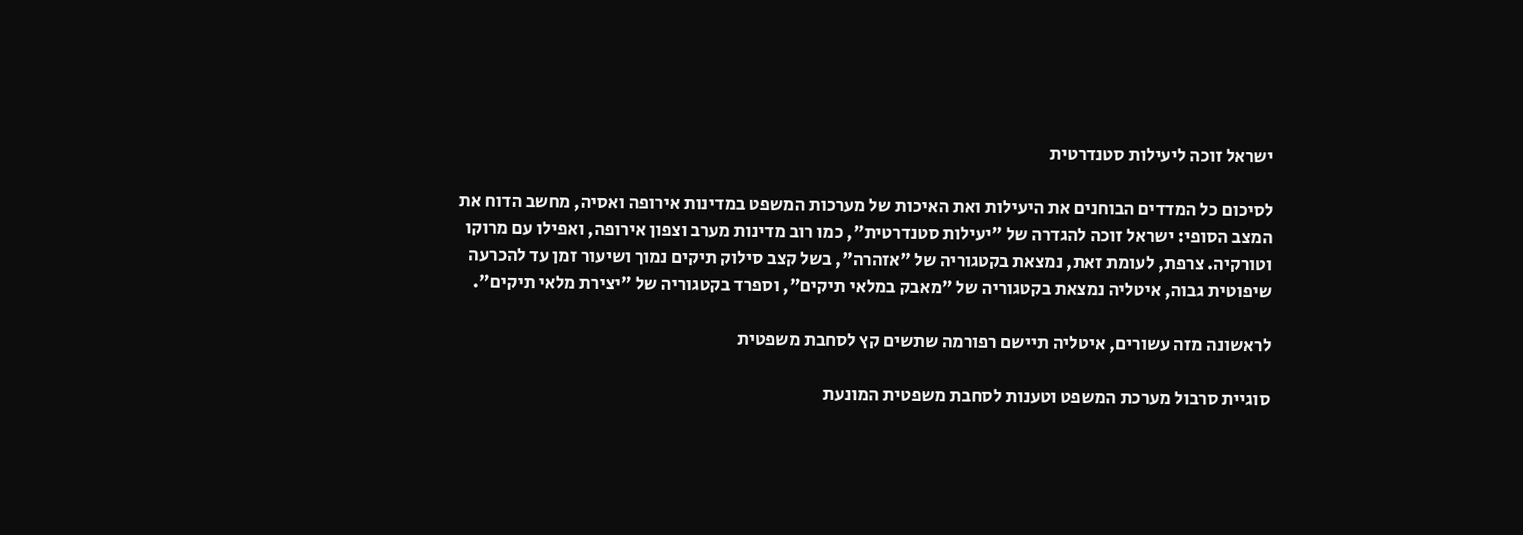ישראל זוכה ליעילות סטנדרטית

לסיכום כל המדדים הבוחנים את היעילות ואת האיכות של מערכות המשפט במדינות אירופה ואסיה, מחשב הדוח את המצב הסופי: ישראל זוכה להגדרה של "יעילות סטנדרטית", כמו רוב מדינות מערב וצפון אירופה, ואפילו עם מרוקו וטורקיה. צרפת, לעומת זאת, נמצאת בקטגוריה של "אזהרה", בשל קצב סילוק תיקים נמוך ושיעור זמן עד להכרעה שיפוטית גבוה, איטליה נמצאת בקטגוריה של "מאבק במלאי תיקים", וספרד בקטגוריה של "יצירת מלאי תיקים".

לראשונה מזה עשורים, איטליה תיישם רפורמה שתשים קץ לסחבת משפטית

סוגיית סרבול מערכת המשפט וטענות לסחבת משפטית המונעת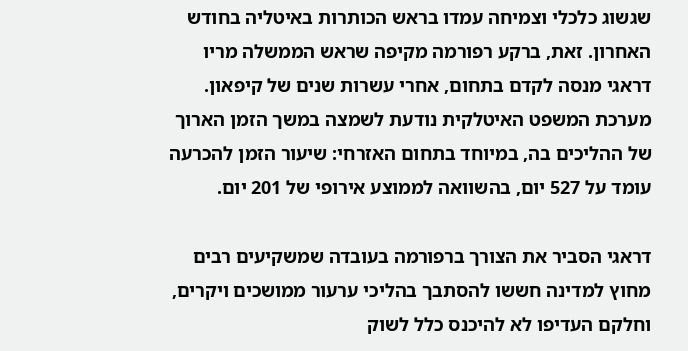שגשוג כלכלי וצמיחה עמדו בראש הכותרות באיטליה בחודש האחרון. זאת, ברקע רפורמה מקיפה שראש הממשלה מריו דראגי מנסה לקדם בתחום, אחרי עשרות שנים של קיפאון. מערכת המשפט האיטלקית נודעת לשמצה במשך הזמן הארוך של ההליכים בה, במיוחד בתחום האזרחי: שיעור הזמן להכרעה עומד על 527 יום, בהשוואה לממוצע אירופי של 201 יום.

דראגי הסביר את הצורך ברפורמה בעובדה שמשקיעים רבים מחוץ למדינה חששו להסתבך בהליכי ערעור ממושכים ויקרים, וחלקם העדיפו לא להיכנס כלל לשוק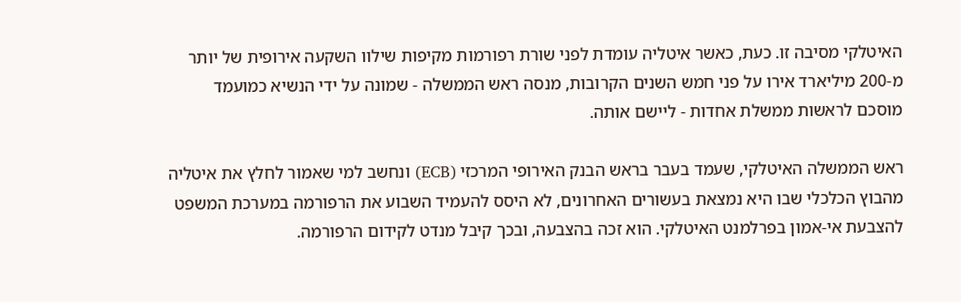האיטלקי מסיבה זו. כעת, כאשר איטליה עומדת לפני שורת רפורמות מקיפות שילוו השקעה אירופית של יותר מ-200 מיליארד אירו על פני חמש השנים הקרובות, מנסה ראש הממשלה - שמונה על ידי הנשיא כמועמד מוסכם לראשות ממשלת אחדות - ליישם אותה.

ראש הממשלה האיטלקי, שעמד בעבר בראש הבנק האירופי המרכזי (ECB) ונחשב למי שאמור לחלץ את איטליה מהבוץ הכלכלי שבו היא נמצאת בעשורים האחרונים, לא היסס להעמיד השבוע את הרפורמה במערכת המשפט להצבעת אי-אמון בפרלמנט האיטלקי. הוא זכה בהצבעה, ובכך קיבל מנדט לקידום הרפורמה.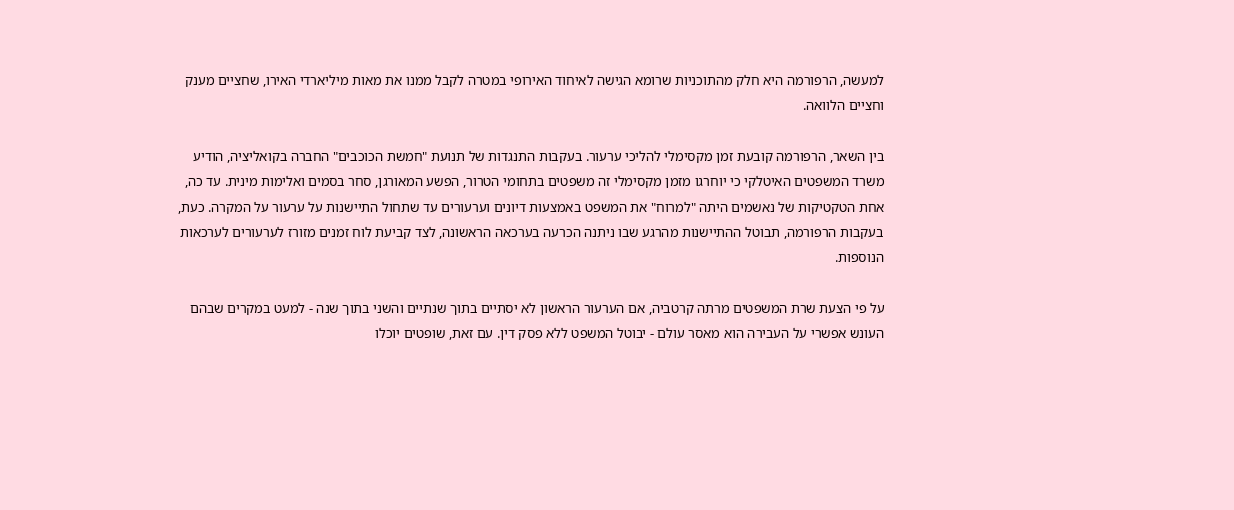למעשה, הרפורמה היא חלק מהתוכניות שרומא הגישה לאיחוד האירופי במטרה לקבל ממנו את מאות מיליארדי האירו, שחציים מענק וחציים הלוואה.

בין השאר, הרפורמה קובעת זמן מקסימלי להליכי ערעור. בעקבות התנגדות של תנועת "חמשת הכוכבים" החברה בקואליציה, הודיע משרד המשפטים האיטלקי כי יוחרגו מזמן מקסימלי זה משפטים בתחומי הטרור, הפשע המאורגן, סחר בסמים ואלימות מינית. עד כה, אחת הטקטיקות של נאשמים היתה "למרוח" את המשפט באמצעות דיונים וערעורים עד שתחול התיישנות על ערעור על המקרה. כעת, בעקבות הרפורמה, תבוטל ההתיישנות מהרגע שבו ניתנה הכרעה בערכאה הראשונה, לצד קביעת לוח זמנים מזורז לערעורים לערכאות הנוספות.

על פי הצעת שרת המשפטים מרתה קרטביה, אם הערעור הראשון לא יסתיים בתוך שנתיים והשני בתוך שנה - למעט במקרים שבהם העונש אפשרי על העבירה הוא מאסר עולם - יבוטל המשפט ללא פסק דין. עם זאת, שופטים יוכלו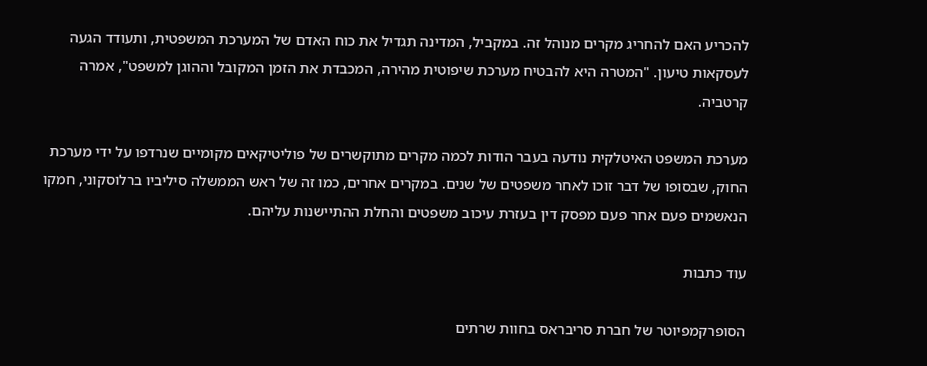להכריע האם להחריג מקרים מנוהל זה. במקביל, המדינה תגדיל את כוח האדם של המערכת המשפטית, ותעודד הגעה לעסקאות טיעון. "המטרה היא להבטיח מערכת שיפוטית מהירה, המכבדת את הזמן המקובל וההוגן למשפט", אמרה קרטביה.

מערכת המשפט האיטלקית נודעה בעבר הודות לכמה מקרים מתוקשרים של פוליטיקאים מקומיים שנרדפו על ידי מערכת החוק, שבסופו של דבר זוכו לאחר משפטים של שנים. במקרים אחרים, כמו זה של ראש הממשלה סיליביו ברלוסקוני, חמקו הנאשמים פעם אחר פעם מפסק דין בעזרת עיכוב משפטים והחלת ההתיישנות עליהם.

עוד כתבות

הסופרקמפיוטר של חברת סריבראס בחוות שרתים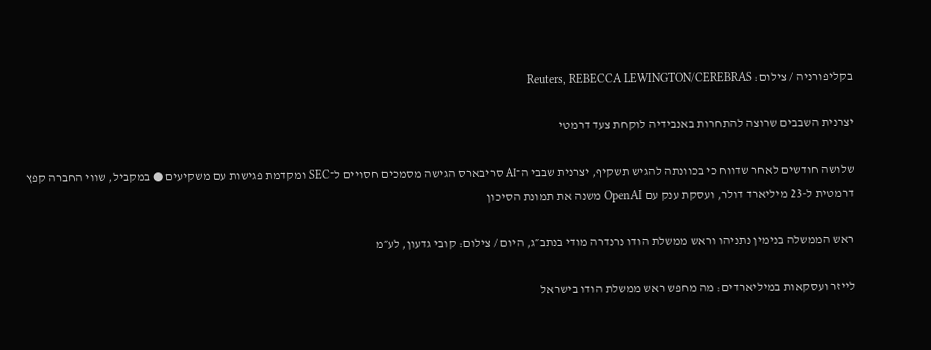בקליפורניה / צילום: Reuters, REBECCA LEWINGTON/CEREBRAS

יצרנית השבבים שרוצה להתחרות באנבידיה לוקחת צעד דרמטי

שלושה חודשים לאחר שדווח כי בכוונתה להגיש תשקיף, יצרנית שבבי ה־AI סריבארס הגישה מסמכים חסויים ל־SEC ומקדמת פגישות עם משקיעים ● במקביל, שווי החברה קפץ דרמטית ל-23 מיליארד דולר, ועסקת ענק עם OpenAI משנה את תמונת הסיכון

ראש הממשלה בנימין נתניהו וראש ממשלת הודו נרנדרה מודי בנתב״ג, היום / צילום: קובי גדעון, לע״מ

לייזר ועסקאות במיליארדים: מה מחפש ראש ממשלת הודו בישראל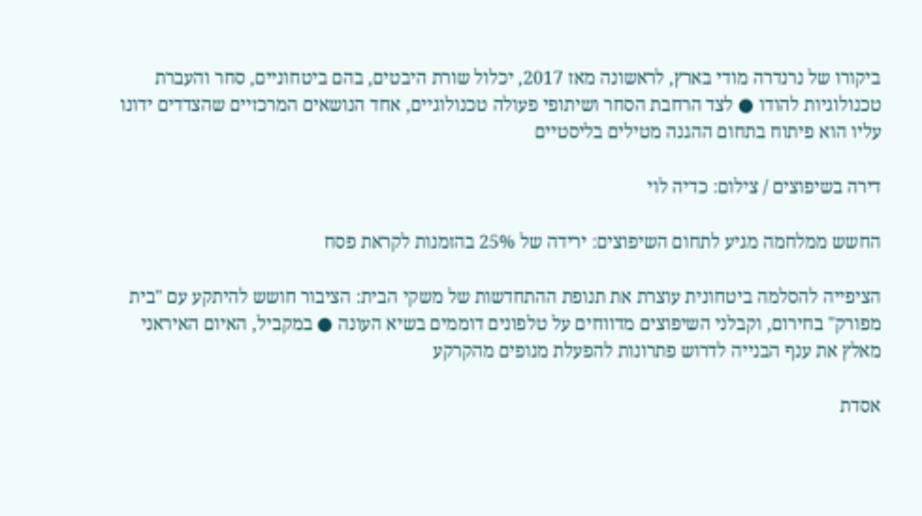ביקורו של נרנדרה מודי בארץ, לראשונה מאז 2017, יכלול שורת היבטים, בהם ביטחוניים, סחר והעברת טכנולוגיות להודו ● לצד הרחבת הסחר ושיתופי פעולה טכנולוגיים, אחד הנושאים המרכזיים שהצדדים ידונו עליו הוא פיתוח בתחום ההגנה מטילים בליסטיים

דירה בשיפוצים / צילום: כדיה לוי

החשש ממלחמה מגיע לתחום השיפוצים: ירידה של 25% בהזמנות לקראת פסח

הציפייה להסלמה ביטחונית עוצרת את תנופת ההתחדשות של משקי הבית: הציבור חושש להיתקע עם "בית מפורק" בחירום, וקבלני השיפוצים מדווחים על טלפונים דוממים בשיא העונה ● במקביל, האיום האיראני מאלץ את ענף הבנייה לדרוש פתרונות להפעלת מנופים מהקרקע

אסדת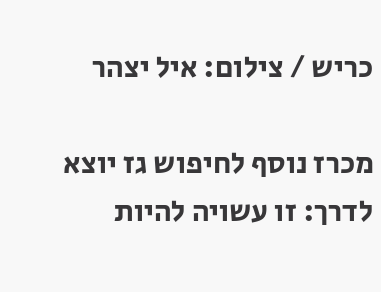כריש / צילום: איל יצהר

מכרז נוסף לחיפוש גז יוצא לדרך: זו עשויה להיות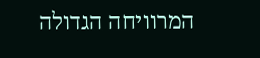המרוויחה הגדולה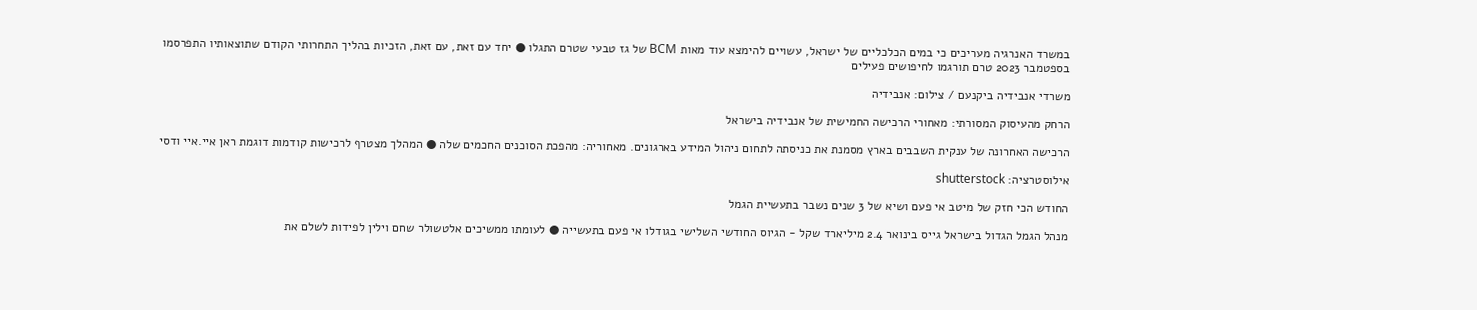במשרד האנרגיה מעריכים כי במים הכלכליים של ישראל, עשויים להימצא עוד מאות BCM של גז טבעי שטרם התגלו ● יחד עם זאת, עם זאת, הזכיות בהליך התחרותי הקודם שתוצאותיו התפרסמו בספטמבר 2023 טרם תורגמו לחיפושים פעילים

משרדי אנבידיה ביקנעם / צילום: אנבידיה

הרחק מהעיסוק המסורתי: מאחורי הרכישה החמישית של אנבידיה בישראל

הרכישה האחרונה של ענקית השבבים בארץ מסמנת את כניסתה לתחום ניהול המידע בארגונים. מאחוריה: מהפכת הסוכנים החכמים שלה ● המהלך מצטרף לרכישות קודמות דוגמת ראן איי.איי ודסי

אילוסטרציה: shutterstock

החודש הכי חזק של מיטב אי פעם ושיא של 3 שנים נשבר בתעשיית הגמל

מנהל הגמל הגדול בישראל גייס בינואר 2.4 מיליארד שקל - הגיוס החודשי השלישי בגודלו אי פעם בתעשייה ● לעומתו ממשיכים אלטשולר שחם וילין לפידות לשלם את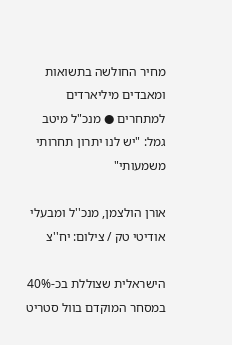מחיר החולשה בתשואות ומאבדים מיליארדים למתחרים ● מנכ"ל מיטב גמל: "יש לנו יתרון תחרותי משמעותי"

אורן הולצמן, מנכ''ל ומבעלי אודיטי טק / צילום: יח''צ

הישראלית שצוללת בכ-40% במסחר המוקדם בוול סטריט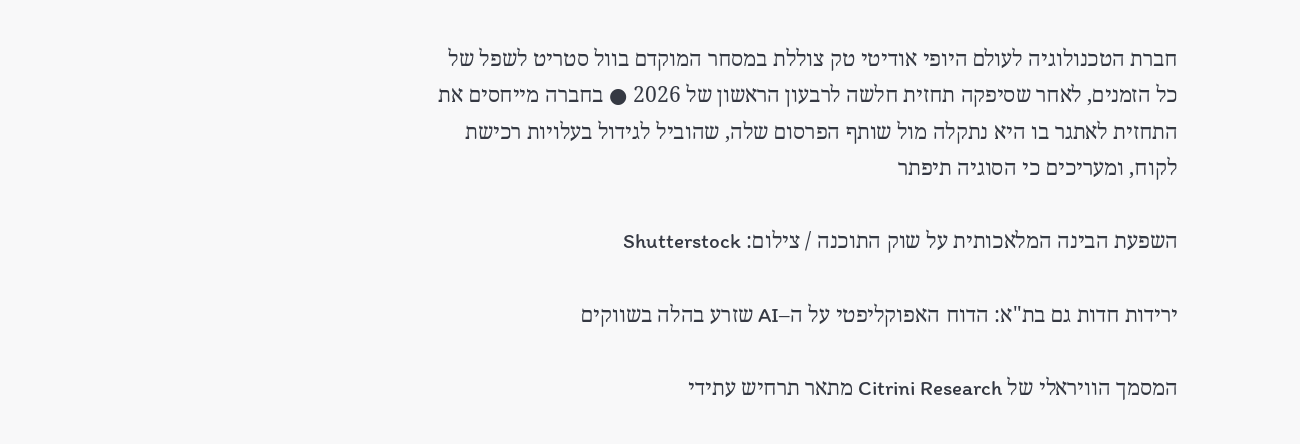חברת הטכנולוגיה לעולם היופי אודיטי טק צוללת במסחר המוקדם בוול סטריט לשפל של כל הזמנים, לאחר שסיפקה תחזית חלשה לרבעון הראשון של 2026 ● בחברה מייחסים את התחזית לאתגר בו היא נתקלה מול שותף הפרסום שלה, שהוביל לגידול בעלויות רכישת לקוח, ומעריכים כי הסוגיה תיפתר

השפעת הבינה המלאכותית על שוק התוכנה / צילום: Shutterstock

ירידות חדות גם בת"א: הדוח האפוקליפטי על ה–AI שזרע בהלה בשווקים

המסמך הוויראלי של Citrini Research מתאר תרחיש עתידי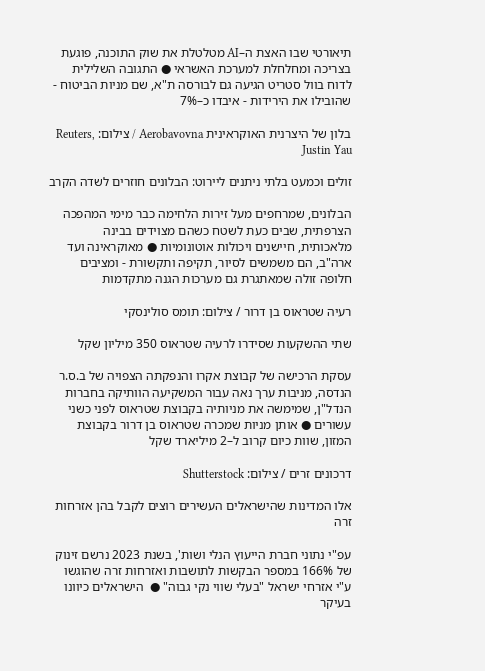תיאורטי שבו האצת ה–AI מטלטלת את שוק התוכנה, פוגעת בצריכה ומחלחלת למערכת האשראי ● התגובה השלילית לדוח בוול סטריט הגיעה גם לבורסה ת"א, שם מניות הביטוח - שהובילו את הירידות - איבדו כ–7%

בלון של היצרנית האוקראינית Aerobavovna / צילום: Reuters, Justin Yau

זולים וכמעט בלתי ניתנים ליירוט: הבלונים חוזרים לשדה הקרב

הבלונים, שמרחפים מעל זירות הלחימה כבר מימי המהפכה הצרפתית, שבים כעת לשטח כשהם מצוידים בבינה מלאכותית, חיישנים ויכולות אוטונומיות ● מאוקראינה ועד ארה"ב, הם משמשים לסיור, תקיפה ותקשורת - ומציבים חלופה זולה שמאתגרת גם מערכות הגנה מתקדמות

רעיה שטראוס בן דרור / צילום: תומס סולינסקי

שתי ההשקעות שסידרו לרעיה שטראוס 350 מיליון שקל

עסקת הרכישה של קבוצת אקרו והנפקתה הצפויה של ב.ס.ר הנדסה, מניבות ערך נאה עבור המשקיעה הוותיקה בחברות הנדל"ן, שמימשה את מניותיה בקבוצת שטראוס לפני כשני עשורים ● אותן מניות שמכרה שטראוס בן דרור בקבוצת המזון, שוות כיום קרוב ל–2 מיליארד שקל

דרכונים זרים / צילום: Shutterstock

אלו המדינות שהישראלים העשירים רוצים לקבל בהן אזרחות זרה

עפ"י נתוני חברת הייעוץ הנלי ושות', בשנת 2023 נרשם זינוק של 166% במספר הבקשות לתושבות ואזרחות זרה שהוגשו ע"י אזרחי ישראל "בעלי שווי נקי גבוה" ●  הישראלים כיוונו בעיקר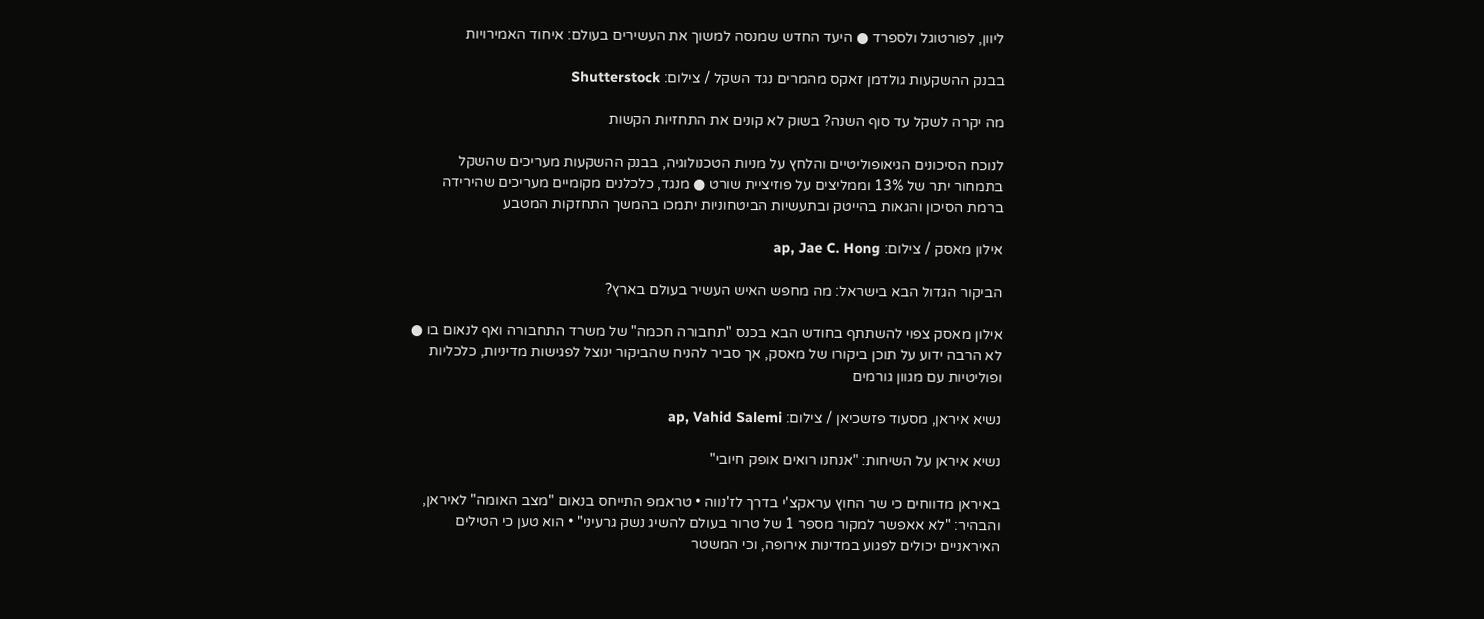ליוון, לפורטוגל ולספרד ● היעד החדש שמנסה למשוך את העשירים בעולם: איחוד האמירויות

בבנק ההשקעות גולדמן זאקס מהמרים נגד השקל / צילום: Shutterstock

מה יקרה לשקל עד סוף השנה? בשוק לא קונים את התחזיות הקשות

לנוכח הסיכונים הגיאופוליטיים והלחץ על מניות הטכנולוגיה, בבנק ההשקעות מעריכים שהשקל בתמחור יתר של 13% וממליצים על פוזיציית שורט ● מנגד, כלכלנים מקומיים מעריכים שהירידה ברמת הסיכון והגאות בהייטק ובתעשיות הביטחוניות יתמכו בהמשך התחזקות המטבע

אילון מאסק / צילום: ap, Jae C. Hong

הביקור הגדול הבא בישראל: מה מחפש האיש העשיר בעולם בארץ?

אילון מאסק צפוי להשתתף בחודש הבא בכנס "תחבורה חכמה" של משרד התחבורה ואף לנאום בו ● לא הרבה ידוע על תוכן ביקורו של מאסק, אך סביר להניח שהביקור ינוצל לפגישות מדיניות, כלכליות ופוליטיות עם מגוון גורמים

נשיא איראן, מסעוד פזשכיאן / צילום: ap, Vahid Salemi

נשיא איראן על השיחות: "אנחנו רואים אופק חיובי"

באיראן מדווחים כי שר החוץ עראקצ'י בדרך לז'נווה • טראמפ התייחס בנאום "מצב האומה" לאיראן, והבהיר: "לא אאפשר למקור מספר 1 של טרור בעולם להשיג נשק גרעיני" • הוא טען כי הטילים האיראניים יכולים לפגוע במדינות אירופה, וכי המשטר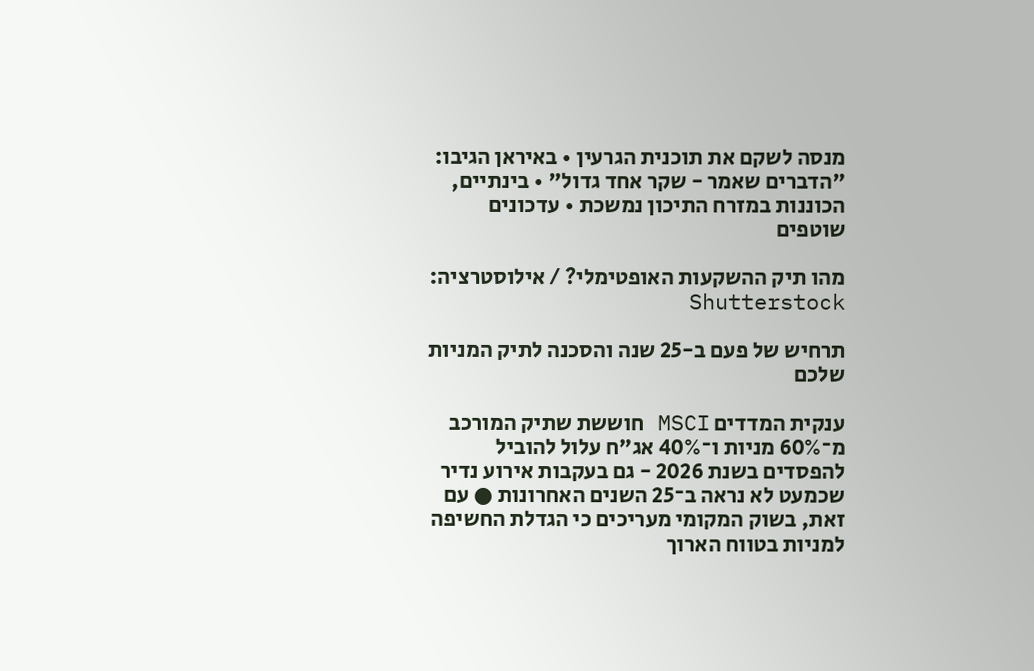מנסה לשקם את תוכנית הגרעין • באיראן הגיבו: "הדברים שאמר - שקר אחד גדול" • בינתיים, הכוננות במזרח התיכון נמשכת • עדכונים שוטפים

מהו תיק ההשקעות האופטימלי? / אילוסטרציה: Shutterstock

תרחיש של פעם ב-25 שנה והסכנה לתיק המניות שלכם

ענקית המדדים MSCI חוששת שתיק המורכב מ־60% מניות ו־40% אג"ח עלול להוביל להפסדים בשנת 2026 - גם בעקבות אירוע נדיר שכמעט לא נראה ב־25 השנים האחרונות ● עם זאת, בשוק המקומי מעריכים כי הגדלת החשיפה למניות בטווח הארוך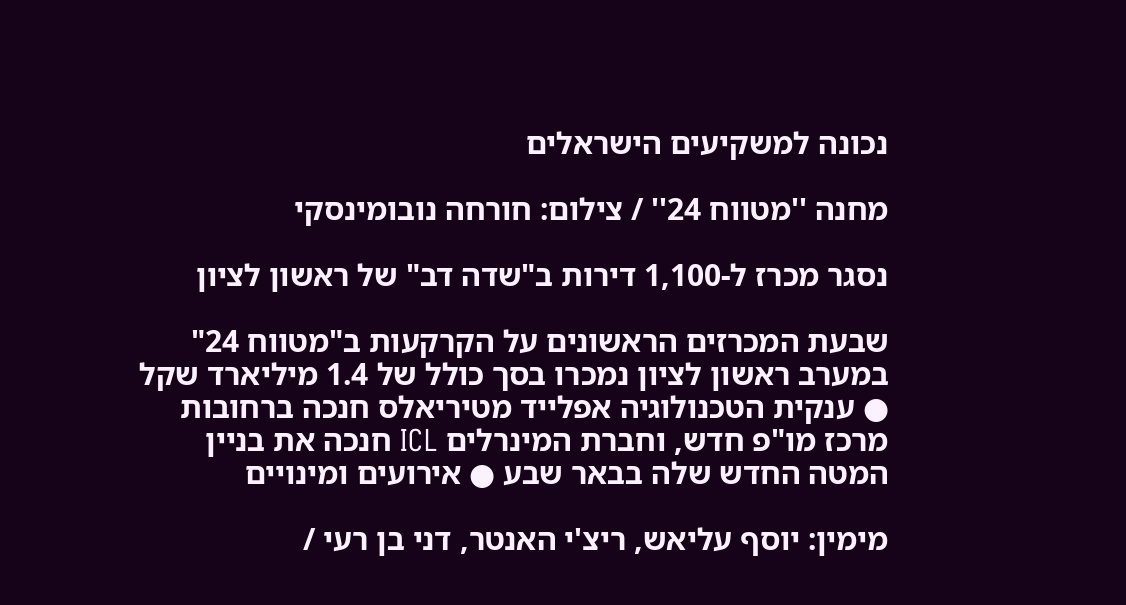נכונה למשקיעים הישראלים

מחנה ''מטווח 24'' / צילום: חורחה נובומינסקי

נסגר מכרז ל-1,100 דירות ב"שדה דב" של ראשון לציון

שבעת המכרזים הראשונים על הקרקעות ב"מטווח 24" במערב ראשון לציון נמכרו בסך כולל של 1.4 מיליארד שקל ● ענקית הטכנולוגיה אפלייד מטיריאלס חנכה ברחובות מרכז מו"פ חדש, וחברת המינרלים ICL חנכה את בניין המטה החדש שלה בבאר שבע ● אירועים ומינויים

מימין: יוסף עליאש, ריצ'י האנטר, דני בן רעי /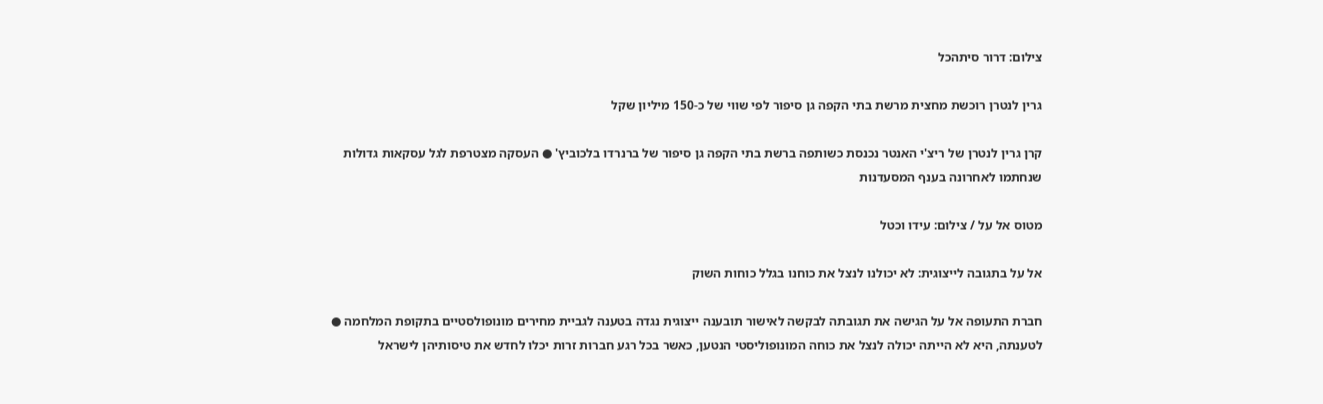צילום: דרור סיתהכל

גרין לנטרן רוכשת מחצית מרשת בתי הקפה גן סיפור לפי שווי של כ-150 מיליון שקל

קרן גרין לנטרן של ריצ'י האנטר נכנסת כשותפה ברשת בתי הקפה גן סיפור של ברנרדו בלכוביץ' ● העסקה מצטרפת לגל עסקאות גדולות שנחתמו לאחרונה בענף המסעדנות

מטוס אל על / צילום: עידו וכטל

אל על בתגובה לייצוגית: לא יכולנו לנצל את כוחנו בגלל כוחות השוק

חברת התעופה אל על הגישה את תגובתה לבקשה לאישור תובענה ייצוגית נגדה בטענה לגביית מחירים מונופולסטיים בתקופת המלחמה ● לטענתה, היא לא הייתה יכולה לנצל את כוחה המונופוליסטי הנטען, כאשר בכל רגע חברות זרות יכלו לחדש את טיסותיהן לישראל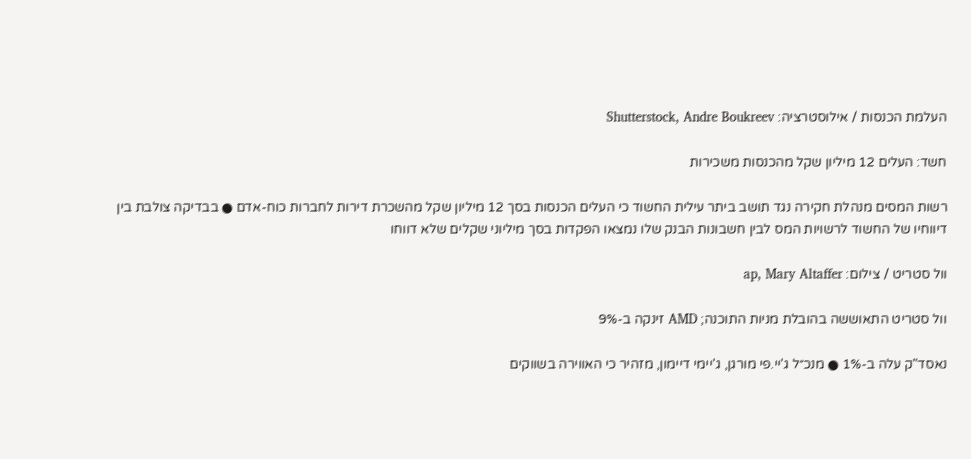העלמת הכנסות / אילוסטרציה: Shutterstock, Andre Boukreev

חשד: העלים 12 מיליון שקל מהכנסות משכירות

רשות המסים מנהלת חקירה נגד תושב ביתר עילית החשוד כי העלים הכנסות בסך 12 מיליון שקל מהשכרת דירות לחברות כוח-אדם ● בבדיקה צולבת בין דיווחיו של החשוד לרשויות המס לבין חשבונות הבנק שלו נמצאו הפקדות בסך מיליוני שקלים שלא דווחו

וול סטריט / צילום: ap, Mary Altaffer

וול סטריט התאוששה בהובלת מניות התוכנה; AMD זינקה ב-9%

נאסד"ק עלה ב-1% ● מנכ״ל ג'יי.פי מורגן, ג'יימי דיימון, מזהיר כי האווירה בשווקים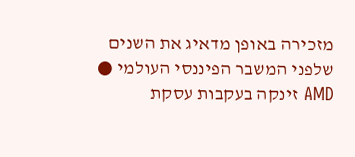מזכירה באופן מדאיג את השנים שלפני המשבר הפיננסי העולמי ● AMD זינקה בעקבות עסקת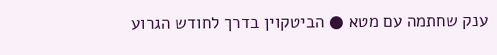ענק שחתמה עם מטא ● הביטקוין בדרך לחודש הגרוע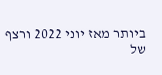ביותר מאז יוני 2022 ורצף של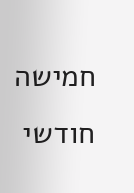חמישה חודשי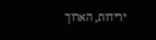ירידות, הארוך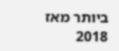ביותר מאז 2018